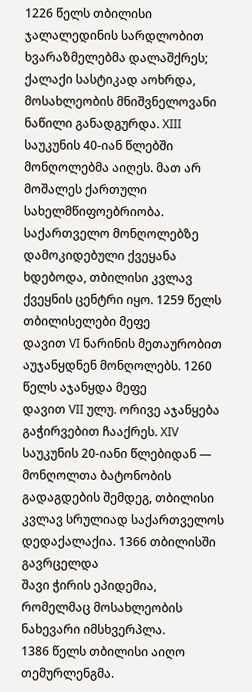1226 წელს თბილისი
ჯალალედინის სარდლობით ხვარაზმელებმა დალაშქრეს; ქალაქი სასტიკად აოხრდა, მოსახლეობის მნიშვნელოვანი ნაწილი განადგურდა. XIII საუკუნის 40-იან წლებში მონღოლებმა აიღეს. მათ არ მოშალეს ქართული სახელმწიფოებრიობა. საქართველო მონღოლებზე დამოკიდებული ქვეყანა ხდებოდა, თბილისი კვლავ ქვეყნის ცენტრი იყო. 1259 წელს თბილისელები მეფე
დავით VI ნარინის მეთაურობით აუჯანყდნენ მონღოლებს. 1260 წელს აჯანყდა მეფე
დავით VII ულუ. ორივე აჯანყება გაჭირვებით ჩააქრეს. XIV საუკუნის 20-იანი წლებიდან — მონღოლთა ბატონობის გადაგდების შემდეგ, თბილისი კვლავ სრულიად საქართველოს დედაქალაქია. 1366 თბილისში გავრცელდა
შავი ჭირის ეპიდემია, რომელმაც მოსახლეობის ნახევარი იმსხვერპლა.
1386 წელს თბილისი აიღო
თემურლენგმა.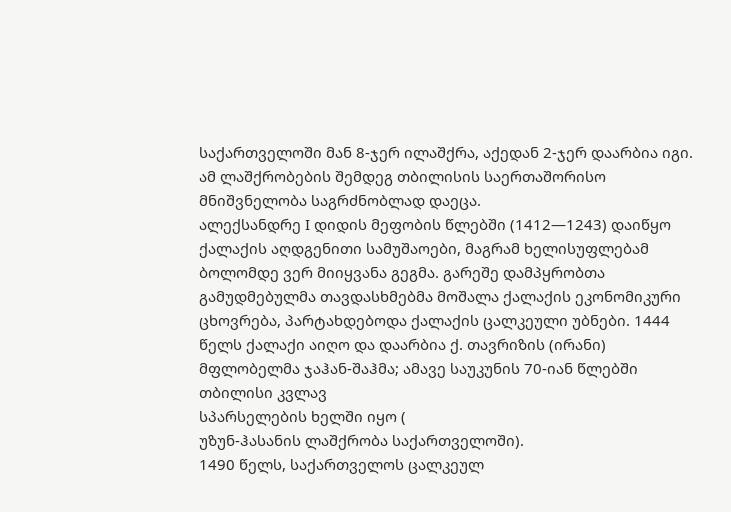საქართველოში მან 8-ჯერ ილაშქრა, აქედან 2-ჯერ დაარბია იგი. ამ ლაშქრობების შემდეგ თბილისის საერთაშორისო მნიშვნელობა საგრძნობლად დაეცა.
ალექსანდრე I დიდის მეფობის წლებში (1412—1243) დაიწყო ქალაქის აღდგენითი სამუშაოები, მაგრამ ხელისუფლებამ ბოლომდე ვერ მიიყვანა გეგმა. გარეშე დამპყრობთა გამუდმებულმა თავდასხმებმა მოშალა ქალაქის ეკონომიკური ცხოვრება, პარტახდებოდა ქალაქის ცალკეული უბნები. 1444 წელს ქალაქი აიღო და დაარბია ქ. თავრიზის (ირანი) მფლობელმა ჯაჰან-შაჰმა; ამავე საუკუნის 70-იან წლებში თბილისი კვლავ
სპარსელების ხელში იყო (
უზუნ-ჰასანის ლაშქრობა საქართველოში).
1490 წელს, საქართველოს ცალკეულ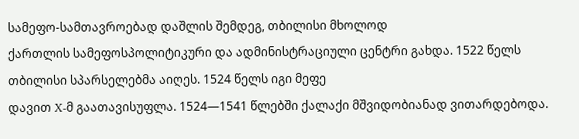სამეფო-სამთავროებად დაშლის შემდეგ, თბილისი მხოლოდ
ქართლის სამეფოსპოლიტიკური და ადმინისტრაციული ცენტრი გახდა. 1522 წელს თბილისი სპარსელებმა აიღეს. 1524 წელს იგი მეფე
დავით X-მ გაათავისუფლა. 1524—1541 წლებში ქალაქი მშვიდობიანად ვითარდებოდა.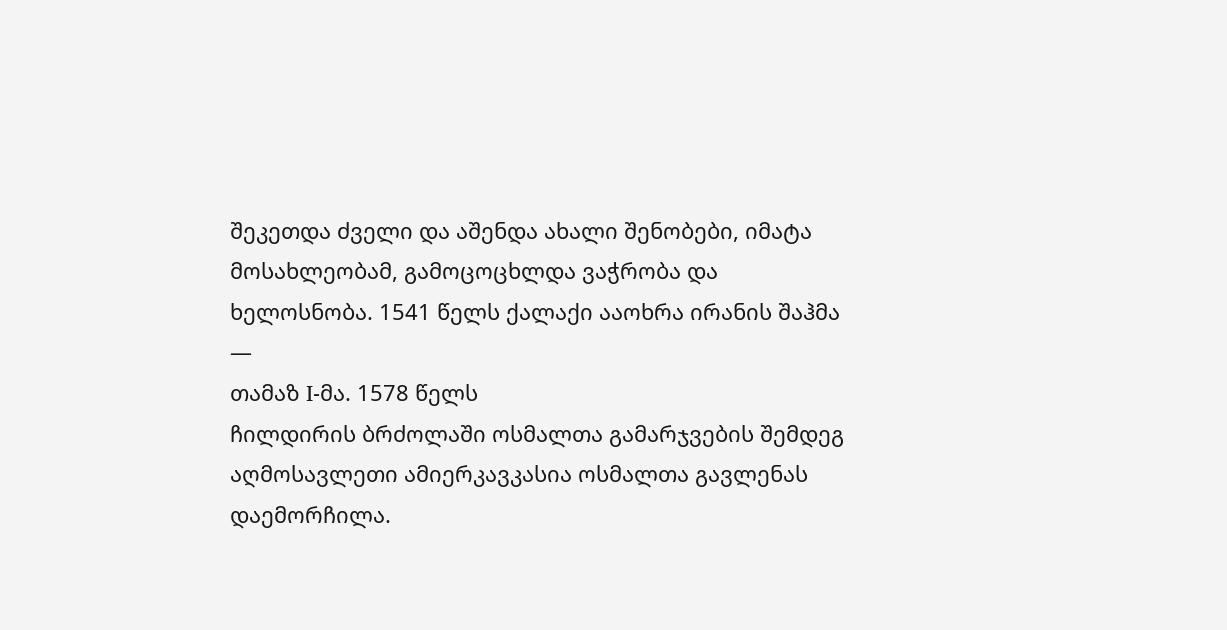შეკეთდა ძველი და აშენდა ახალი შენობები, იმატა მოსახლეობამ, გამოცოცხლდა ვაჭრობა და ხელოსნობა. 1541 წელს ქალაქი ააოხრა ირანის შაჰმა —
თამაზ I-მა. 1578 წელს
ჩილდირის ბრძოლაში ოსმალთა გამარჯვების შემდეგ აღმოსავლეთი ამიერკავკასია ოსმალთა გავლენას დაემორჩილა.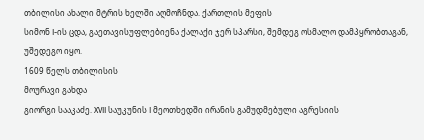თბილისი ახალი მტრის ხელში აღმოჩნდა. ქართლის მეფის
სიმონ I-ის ცდა, გაეთავისუფლებიენა ქალაქი ჯერ სპარსი, შემდეგ ოსმალო დამპყრობთაგან, უშედეგო იყო.
1609 წელს თბილისის
მოურავი გახდა
გიორგი სააკაძე. XVII საუკუნის I მეოთხედში ირანის გამუდმებული აგრესიის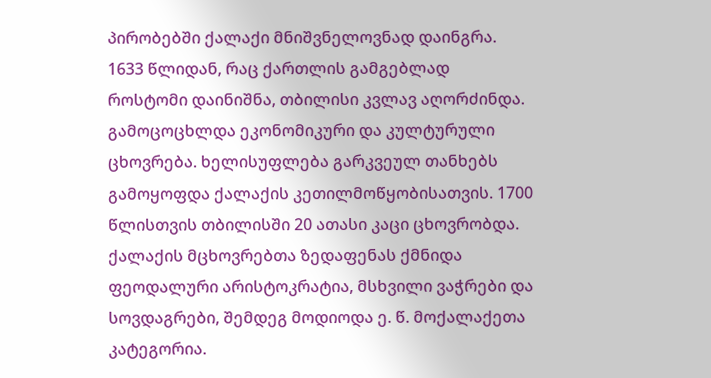პირობებში ქალაქი მნიშვნელოვნად დაინგრა.
1633 წლიდან, რაც ქართლის გამგებლად
როსტომი დაინიშნა, თბილისი კვლავ აღორძინდა. გამოცოცხლდა ეკონომიკური და კულტურული ცხოვრება. ხელისუფლება გარკვეულ თანხებს გამოყოფდა ქალაქის კეთილმოწყობისათვის. 1700 წლისთვის თბილისში 20 ათასი კაცი ცხოვრობდა. ქალაქის მცხოვრებთა ზედაფენას ქმნიდა
ფეოდალური არისტოკრატია, მსხვილი ვაჭრები და სოვდაგრები, შემდეგ მოდიოდა ე. წ. მოქალაქეთა კატეგორია.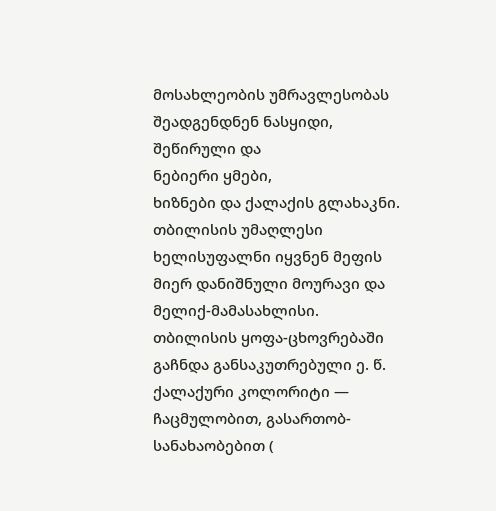მოსახლეობის უმრავლესობას შეადგენდნენ ნასყიდი,
შეწირული და
ნებიერი ყმები,
ხიზნები და ქალაქის გლახაკნი. თბილისის უმაღლესი ხელისუფალნი იყვნენ მეფის მიერ დანიშნული მოურავი და მელიქ-მამასახლისი. თბილისის ყოფა-ცხოვრებაში გაჩნდა განსაკუთრებული ე. წ. ქალაქური კოლორიტი — ჩაცმულობით, გასართობ-სანახაობებით (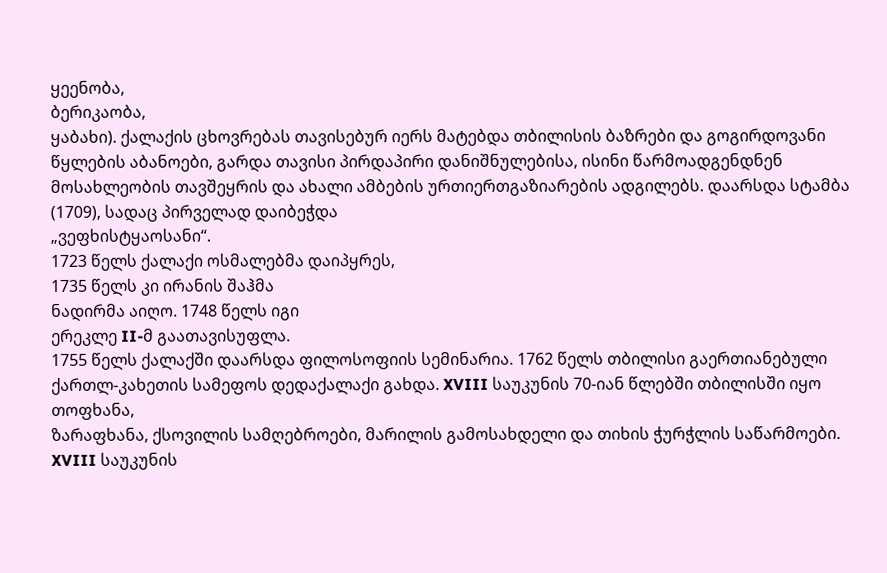ყეენობა,
ბერიკაობა,
ყაბახი). ქალაქის ცხოვრებას თავისებურ იერს მატებდა თბილისის ბაზრები და გოგირდოვანი წყლების აბანოები, გარდა თავისი პირდაპირი დანიშნულებისა, ისინი წარმოადგენდნენ მოსახლეობის თავშეყრის და ახალი ამბების ურთიერთგაზიარების ადგილებს. დაარსდა სტამბა (1709), სადაც პირველად დაიბეჭდა
„ვეფხისტყაოსანი“.
1723 წელს ქალაქი ოსმალებმა დაიპყრეს,
1735 წელს კი ირანის შაჰმა
ნადირმა აიღო. 1748 წელს იგი
ერეკლე II-მ გაათავისუფლა.
1755 წელს ქალაქში დაარსდა ფილოსოფიის სემინარია. 1762 წელს თბილისი გაერთიანებული ქართლ-კახეთის სამეფოს დედაქალაქი გახდა. XVIII საუკუნის 70-იან წლებში თბილისში იყო
თოფხანა,
ზარაფხანა, ქსოვილის სამღებროები, მარილის გამოსახდელი და თიხის ჭურჭლის საწარმოები. XVIII საუკუნის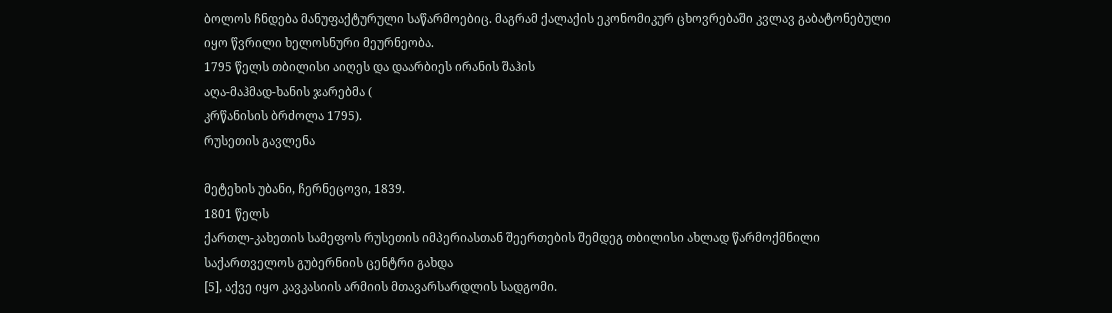ბოლოს ჩნდება მანუფაქტურული საწარმოებიც. მაგრამ ქალაქის ეკონომიკურ ცხოვრებაში კვლავ გაბატონებული იყო წვრილი ხელოსნური მეურნეობა.
1795 წელს თბილისი აიღეს და დაარბიეს ირანის შაჰის
აღა-მაჰმად-ხანის ჯარებმა (
კრწანისის ბრძოლა 1795).
რუსეთის გავლენა

მეტეხის უბანი, ჩერნეცოვი, 1839.
1801 წელს
ქართლ-კახეთის სამეფოს რუსეთის იმპერიასთან შეერთების შემდეგ თბილისი ახლად წარმოქმნილი
საქართველოს გუბერნიის ცენტრი გახდა
[5], აქვე იყო კავკასიის არმიის მთავარსარდლის სადგომი.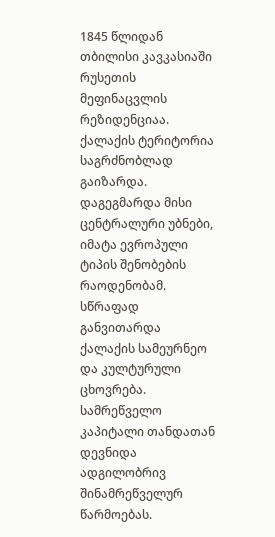1845 წლიდან თბილისი კავკასიაში რუსეთის მეფინაცვლის რეზიდენციაა. ქალაქის ტერიტორია საგრძნობლად გაიზარდა. დაგეგმარდა მისი ცენტრალური უბნები, იმატა ევროპული ტიპის შენობების რაოდენობამ. სწრაფად განვითარდა ქალაქის სამეურნეო და კულტურული ცხოვრება. სამრეწველო კაპიტალი თანდათან დევნიდა ადგილობრივ შინამრეწველურ წარმოებას.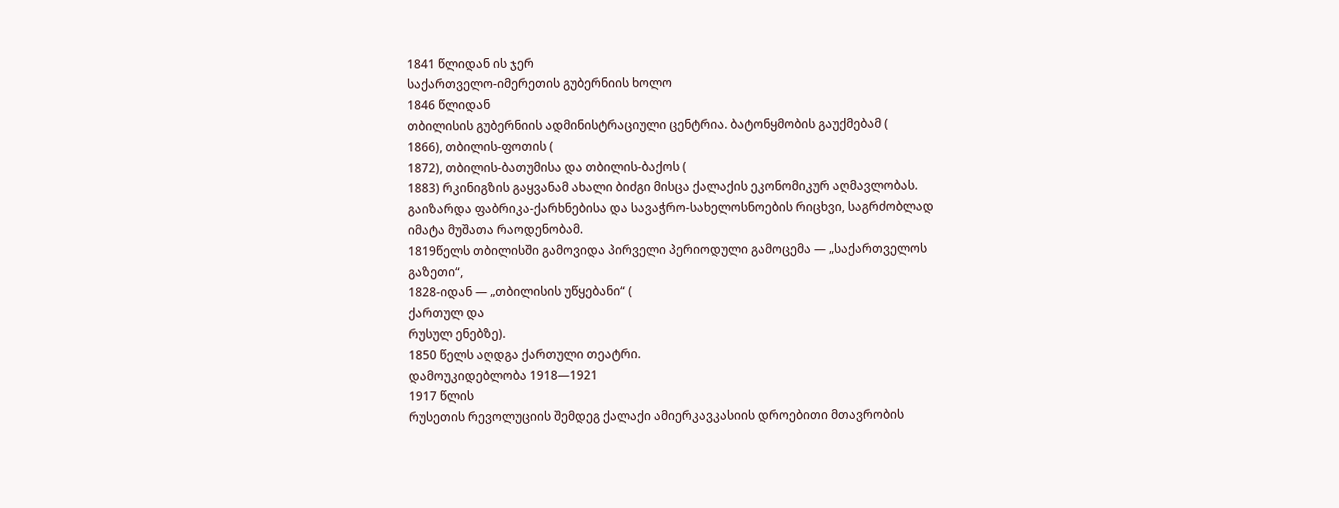1841 წლიდან ის ჯერ
საქართველო-იმერეთის გუბერნიის ხოლო
1846 წლიდან
თბილისის გუბერნიის ადმინისტრაციული ცენტრია. ბატონყმობის გაუქმებამ (
1866), თბილის-ფოთის (
1872), თბილის-ბათუმისა და თბილის-ბაქოს (
1883) რკინიგზის გაყვანამ ახალი ბიძგი მისცა ქალაქის ეკონომიკურ აღმავლობას. გაიზარდა ფაბრიკა-ქარხნებისა და სავაჭრო-სახელოსნოების რიცხვი, საგრძობლად იმატა მუშათა რაოდენობამ.
1819წელს თბილისში გამოვიდა პირველი პერიოდული გამოცემა — „საქართველოს გაზეთი“,
1828-იდან — „თბილისის უწყებანი“ (
ქართულ და
რუსულ ენებზე).
1850 წელს აღდგა ქართული თეატრი.
დამოუკიდებლობა 1918—1921
1917 წლის
რუსეთის რევოლუციის შემდეგ ქალაქი ამიერკავკასიის დროებითი მთავრობის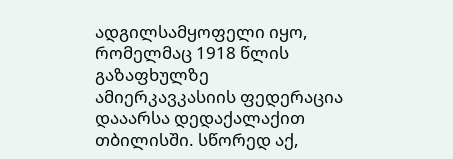ადგილსამყოფელი იყო, რომელმაც 1918 წლის გაზაფხულზე
ამიერკავკასიის ფედერაცია დააარსა დედაქალაქით თბილისში. სწორედ აქ,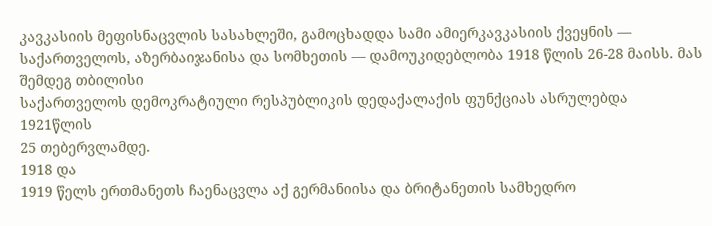კავკასიის მეფისნაცვლის სასახლეში, გამოცხადდა სამი ამიერკავკასიის ქვეყნის — საქართველოს, აზერბაიჯანისა და სომხეთის — დამოუკიდებლობა 1918 წლის 26-28 მაისს. მას შემდეგ თბილისი
საქართველოს დემოკრატიული რესპუბლიკის დედაქალაქის ფუნქციას ასრულებდა
1921წლის
25 თებერვლამდე.
1918 და
1919 წელს ერთმანეთს ჩაენაცვლა აქ გერმანიისა და ბრიტანეთის სამხედრო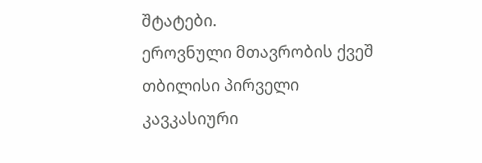შტატები.
ეროვნული მთავრობის ქვეშ თბილისი პირველი კავკასიური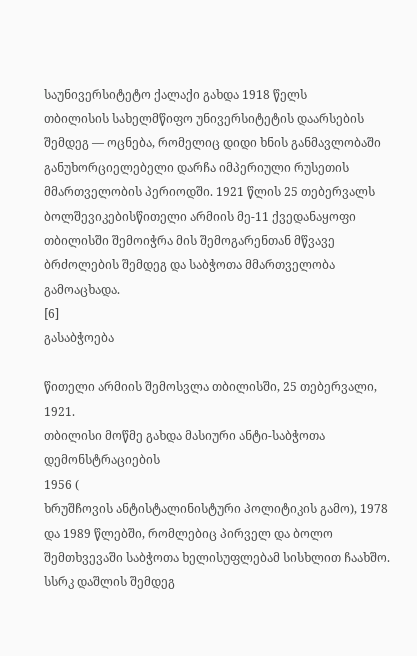საუნივერსიტეტო ქალაქი გახდა 1918 წელს
თბილისის სახელმწიფო უნივერსიტეტის დაარსების შემდეგ — ოცნება, რომელიც დიდი ხნის განმავლობაში განუხორციელებელი დარჩა იმპერიული რუსეთის მმართველობის პერიოდში. 1921 წლის 25 თებერვალს
ბოლშევიკებისწითელი არმიის მე-11 ქვედანაყოფი თბილისში შემოიჭრა მის შემოგარენთან მწვავე ბრძოლების შემდეგ და საბჭოთა მმართველობა გამოაცხადა.
[6]
გასაბჭოება

წითელი არმიის შემოსვლა თბილისში, 25 თებერვალი, 1921.
თბილისი მოწმე გახდა მასიური ანტი-საბჭოთა დემონსტრაციების
1956 (
ხრუშჩოვის ანტისტალინისტური პოლიტიკის გამო), 1978 და 1989 წლებში, რომლებიც პირველ და ბოლო შემთხვევაში საბჭოთა ხელისუფლებამ სისხლით ჩაახშო.
სსრკ დაშლის შემდეგ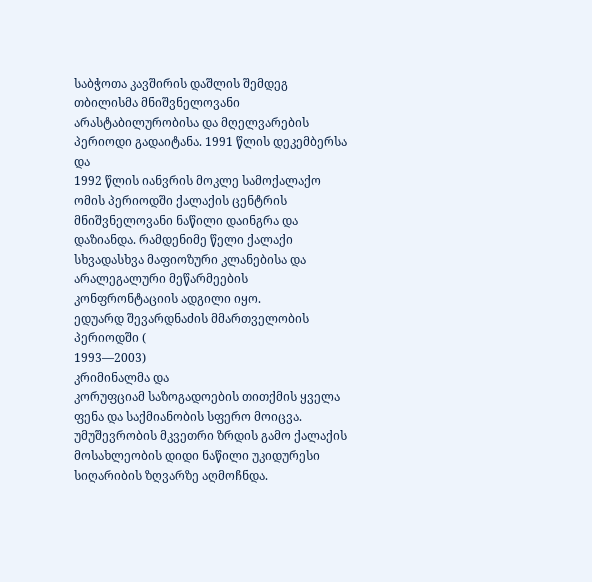საბჭოთა კავშირის დაშლის შემდეგ თბილისმა მნიშვნელოვანი არასტაბილურობისა და მღელვარების პერიოდი გადაიტანა. 1991 წლის დეკემბერსა და
1992 წლის იანვრის მოკლე სამოქალაქო ომის პერიოდში ქალაქის ცენტრის მნიშვნელოვანი ნაწილი დაინგრა და დაზიანდა. რამდენიმე წელი ქალაქი სხვადასხვა მაფიოზური კლანებისა და არალეგალური მეწარმეების კონფრონტაციის ადგილი იყო.
ედუარდ შევარდნაძის მმართველობის პერიოდში (
1993—2003)
კრიმინალმა და
კორუფციამ საზოგადოების თითქმის ყველა ფენა და საქმიანობის სფერო მოიცვა.
უმუშევრობის მკვეთრი ზრდის გამო ქალაქის მოსახლეობის დიდი ნაწილი უკიდურესი სიღარიბის ზღვარზე აღმოჩნდა.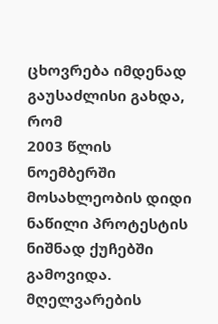ცხოვრება იმდენად გაუსაძლისი გახდა, რომ
2003 წლის ნოემბერში მოსახლეობის დიდი ნაწილი პროტესტის ნიშნად ქუჩებში გამოვიდა. მღელვარების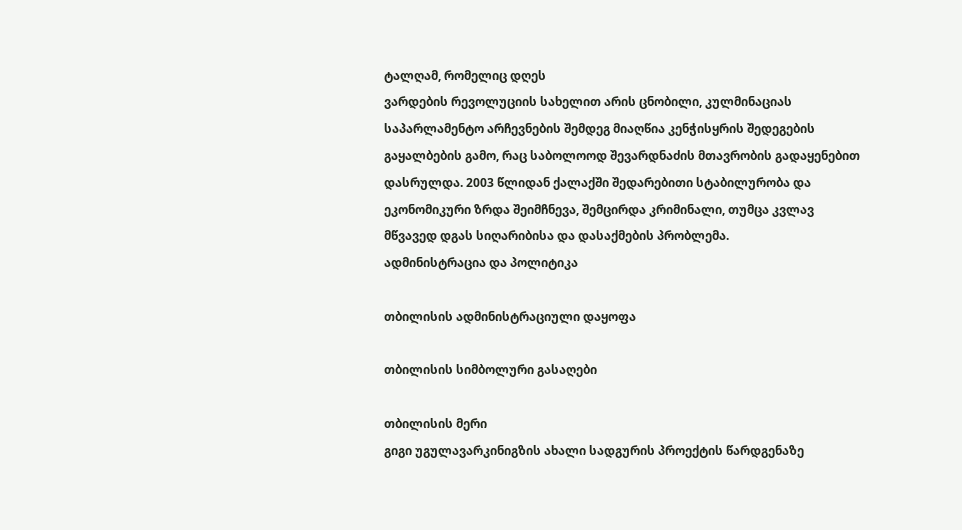ტალღამ, რომელიც დღეს
ვარდების რევოლუციის სახელით არის ცნობილი, კულმინაციას საპარლამენტო არჩევნების შემდეგ მიაღწია კენჭისყრის შედეგების გაყალბების გამო, რაც საბოლოოდ შევარდნაძის მთავრობის გადაყენებით დასრულდა. 2003 წლიდან ქალაქში შედარებითი სტაბილურობა და ეკონომიკური ზრდა შეიმჩნევა, შემცირდა კრიმინალი, თუმცა კვლავ მწვავედ დგას სიღარიბისა და დასაქმების პრობლემა.
ადმინისტრაცია და პოლიტიკა

თბილისის ადმინისტრაციული დაყოფა

თბილისის სიმბოლური გასაღები

თბილისის მერი
გიგი უგულავარკინიგზის ახალი სადგურის პროექტის წარდგენაზე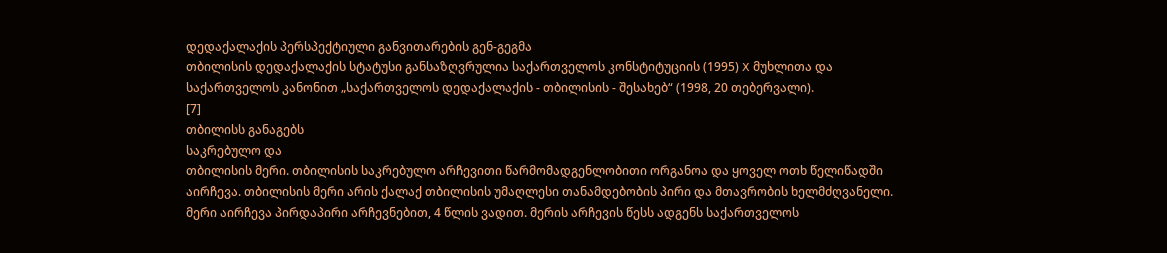დედაქალაქის პერსპექტიული განვითარების გენ-გეგმა
თბილისის დედაქალაქის სტატუსი განსაზღვრულია საქართველოს კონსტიტუციის (1995) X მუხლითა და საქართველოს კანონით „საქართველოს დედაქალაქის - თბილისის - შესახებ“ (1998, 20 თებერვალი).
[7]
თბილისს განაგებს
საკრებულო და
თბილისის მერი. თბილისის საკრებულო არჩევითი წარმომადგენლობითი ორგანოა და ყოველ ოთხ წელიწადში
აირჩევა. თბილისის მერი არის ქალაქ თბილისის უმაღლესი თანამდებობის პირი და მთავრობის ხელმძღვანელი. მერი აირჩევა პირდაპირი არჩევნებით, 4 წლის ვადით. მერის არჩევის წესს ადგენს საქართველოს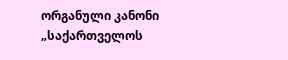ორგანული კანონი „საქართველოს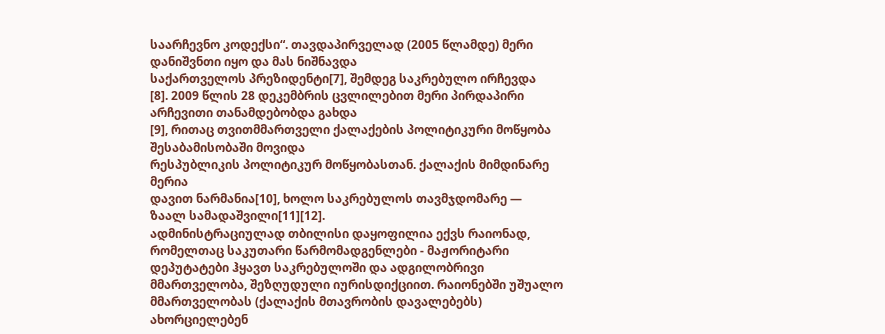საარჩევნო კოდექსი“. თავდაპირველად (2005 წლამდე) მერი დანიშვნთი იყო და მას ნიშნავდა
საქართველოს პრეზიდენტი[7], შემდეგ საკრებულო ირჩევდა
[8]. 2009 წლის 28 დეკემბრის ცვლილებით მერი პირდაპირი არჩევითი თანამდებობდა გახდა
[9], რითაც თვითმმართველი ქალაქების პოლიტიკური მოწყობა შესაბამისობაში მოვიდა
რესპუბლიკის პოლიტიკურ მოწყობასთან. ქალაქის მიმდინარე მერია
დავით ნარმანია[10], ხოლო საკრებულოს თავმჯდომარე —
ზაალ სამადაშვილი[11][12].
ადმინისტრაციულად თბილისი დაყოფილია ექვს რაიონად, რომელთაც საკუთარი წარმომადგენლები - მაჟორიტარი დეპუტატები ჰყავთ საკრებულოში და ადგილობრივი მმართველობა, შეზღუდული იურისდიქციით. რაიონებში უშუალო მმართველობას (ქალაქის მთავრობის დავალებებს) ახორციელებენ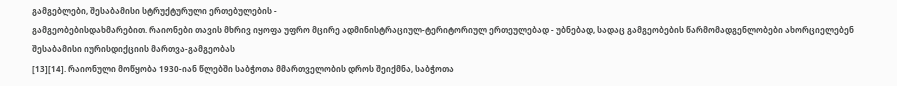გამგებლები, შესაბამისი სტრუქტურული ერთებულების -
გამგეობებისდახმარებით. რაიონები თავის მხრივ იყოფა უფრო მცირე ადმინისტრაციულ-ტერიტორიულ ერთეულებად - უბნებად, სადაც გამგეობების წარმომადგენლობები ახორციელებენ შესაბამისი იურისდიქციის მართვა-გამგეობას
[13][14]. რაიონული მოწყობა 1930-იან წლებში საბჭოთა მმართველობის დროს შეიქმნა, საბჭოთა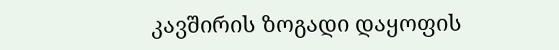კავშირის ზოგადი დაყოფის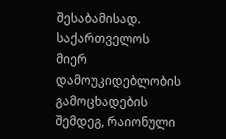შესაბამისად. საქართველოს მიერ დამოუკიდებლობის გამოცხადების შემდეგ, რაიონული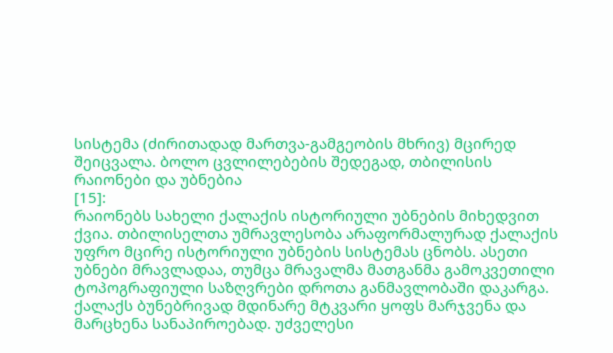სისტემა (ძირითადად მართვა-გამგეობის მხრივ) მცირედ შეიცვალა. ბოლო ცვლილებების შედეგად, თბილისის რაიონები და უბნებია
[15]:
რაიონებს სახელი ქალაქის ისტორიული უბნების მიხედვით ქვია. თბილისელთა უმრავლესობა არაფორმალურად ქალაქის უფრო მცირე ისტორიული უბნების სისტემას ცნობს. ასეთი უბნები მრავლადაა, თუმცა მრავალმა მათგანმა გამოკვეთილი ტოპოგრაფიული საზღვრები დროთა განმავლობაში დაკარგა. ქალაქს ბუნებრივად მდინარე მტკვარი ყოფს მარჯვენა და მარცხენა სანაპიროებად. უძველესი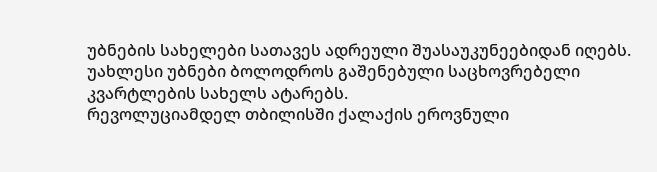უბნების სახელები სათავეს ადრეული შუასაუკუნეებიდან იღებს. უახლესი უბნები ბოლოდროს გაშენებული საცხოვრებელი კვარტლების სახელს ატარებს.
რევოლუციამდელ თბილისში ქალაქის ეროვნული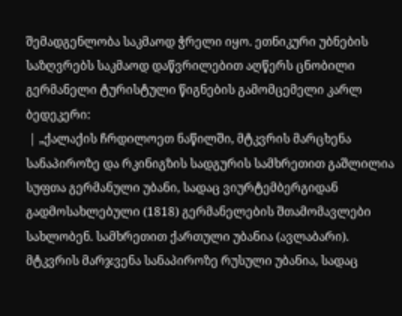შემადგენლობა საკმაოდ ჭრელი იყო. ეთნიკური უბნების საზღვრებს საკმაოდ დაწვრილებით აღწერს ცნობილი გერმანელი ტურისტული წიგნების გამომცემელი კარლ ბედეკერი:
 | „ქალაქის ჩრდილოეთ ნაწილში, მტკვრის მარცხენა სანაპიროზე და რკინიგზის სადგურის სამხრეთით გაშლილია სუფთა გერმანული უბანი, სადაც ვიურტემბერგიდან გადმოსახლებული (1818) გერმანელების შთამომავლები სახლობენ. სამხრეთით ქართული უბანია (ავლაბარი). მტკვრის მარჯვენა სანაპიროზე რუსული უბანია, სადაც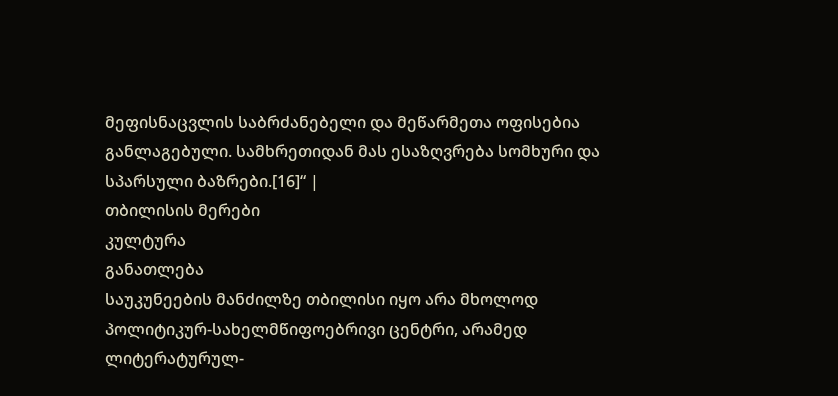მეფისნაცვლის საბრძანებელი და მეწარმეთა ოფისებია განლაგებული. სამხრეთიდან მას ესაზღვრება სომხური და სპარსული ბაზრები.[16]“ |
თბილისის მერები
კულტურა
განათლება
საუკუნეების მანძილზე თბილისი იყო არა მხოლოდ პოლიტიკურ-სახელმწიფოებრივი ცენტრი, არამედ ლიტერატურულ-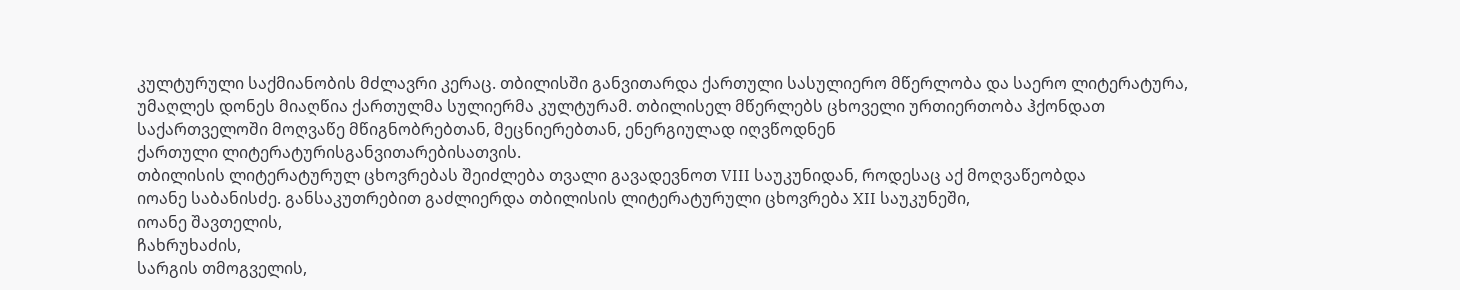კულტურული საქმიანობის მძლავრი კერაც. თბილისში განვითარდა ქართული სასულიერო მწერლობა და საერო ლიტერატურა, უმაღლეს დონეს მიაღწია ქართულმა სულიერმა კულტურამ. თბილისელ მწერლებს ცხოველი ურთიერთობა ჰქონდათ საქართველოში მოღვაწე მწიგნობრებთან, მეცნიერებთან, ენერგიულად იღვწოდნენ
ქართული ლიტერატურისგანვითარებისათვის.
თბილისის ლიტერატურულ ცხოვრებას შეიძლება თვალი გავადევნოთ VIII საუკუნიდან, როდესაც აქ მოღვაწეობდა
იოანე საბანისძე. განსაკუთრებით გაძლიერდა თბილისის ლიტერატურული ცხოვრება XII საუკუნეში,
იოანე შავთელის,
ჩახრუხაძის,
სარგის თმოგველის,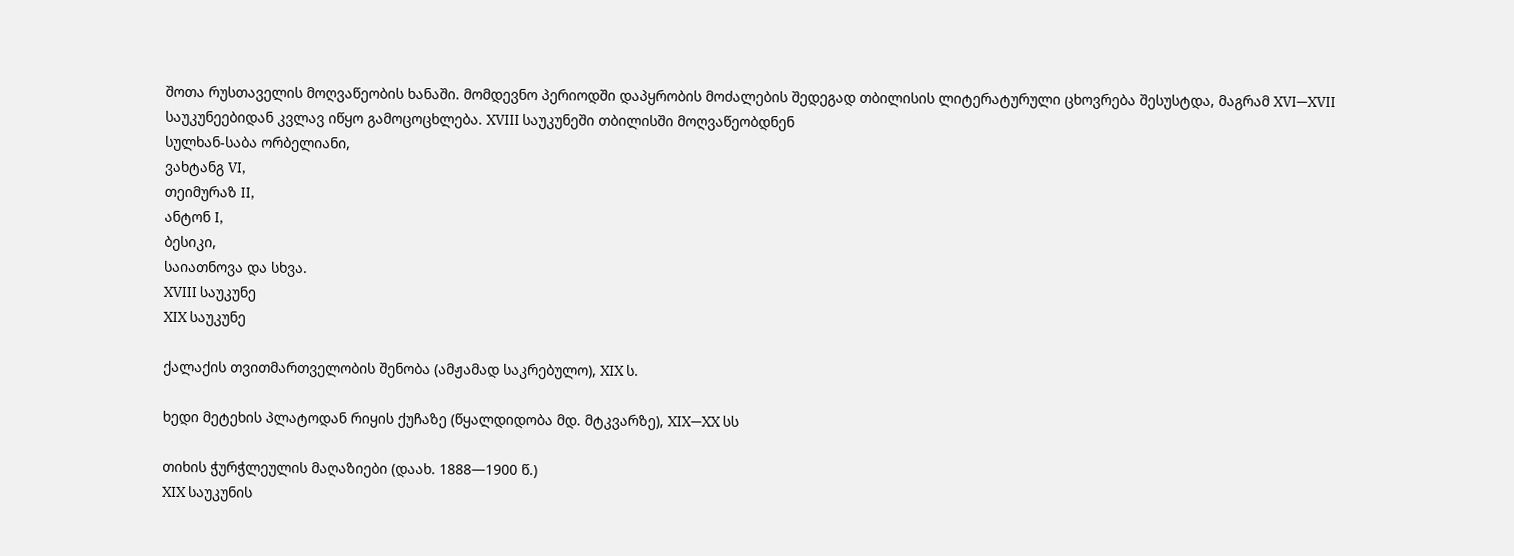შოთა რუსთაველის მოღვაწეობის ხანაში. მომდევნო პერიოდში დაპყრობის მოძალების შედეგად თბილისის ლიტერატურული ცხოვრება შესუსტდა, მაგრამ XVI—XVII საუკუნეებიდან კვლავ იწყო გამოცოცხლება. XVIII საუკუნეში თბილისში მოღვაწეობდნენ
სულხან-საბა ორბელიანი,
ვახტანგ VI,
თეიმურაზ II,
ანტონ I,
ბესიკი,
საიათნოვა და სხვა.
XVIII საუკუნე
XIX საუკუნე

ქალაქის თვითმართველობის შენობა (ამჟამად საკრებულო), XIX ს.

ხედი მეტეხის პლატოდან რიყის ქუჩაზე (წყალდიდობა მდ. მტკვარზე), XIX—XX სს

თიხის ჭურჭლეულის მაღაზიები (დაახ. 1888—1900 წ.)
XIX საუკუნის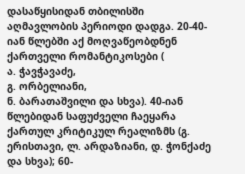დასაწყისიდან თბილისში აღმავლობის პერიოდი დადგა. 20-40-იან წლებში აქ მოღვაწეობდნენ ქართველი რომანტიკოსები (
ა. ჭავჭავაძე,
გ. ორბელიანი,
ნ. ბარათაშვილი და სხვა). 40-იან წლებიდან საფუძველი ჩაეყარა ქართულ კრიტიკულ რეალიზმს (გ. ერისთავი, ლ. არდაზიანი, დ. ჭონქაძე და სხვა); 60-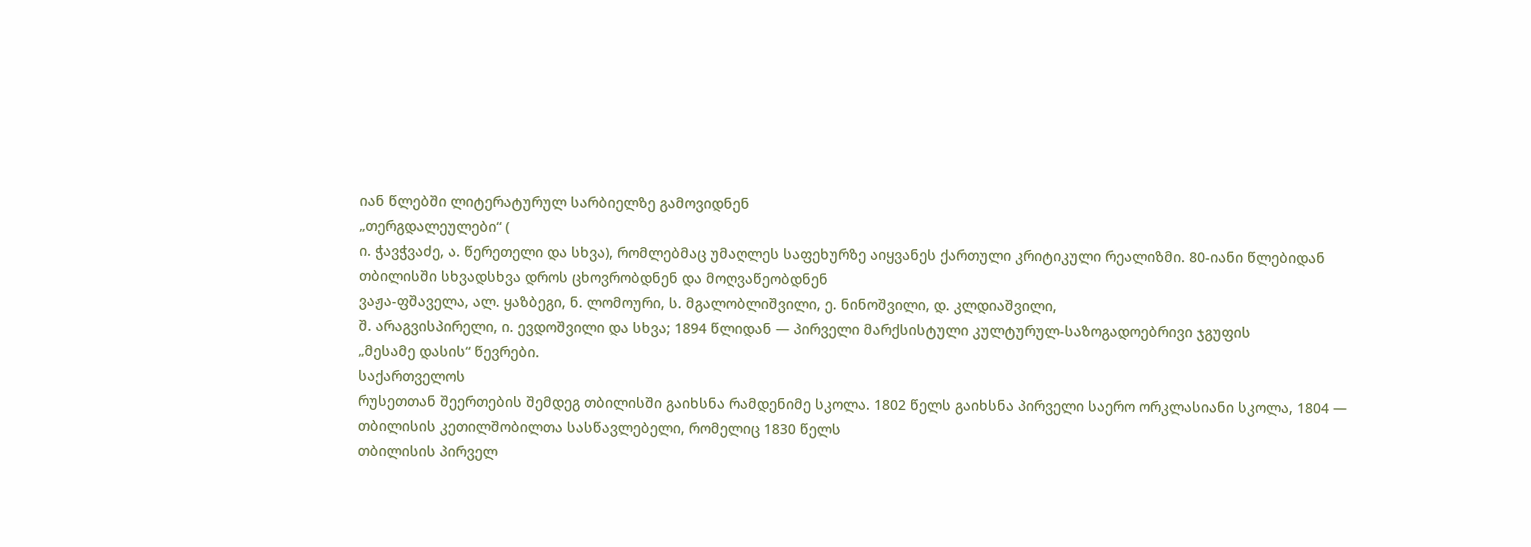იან წლებში ლიტერატურულ სარბიელზე გამოვიდნენ
„თერგდალეულები“ (
ი. ჭავჭვაძე, ა. წერეთელი და სხვა), რომლებმაც უმაღლეს საფეხურზე აიყვანეს ქართული კრიტიკული რეალიზმი. 80-იანი წლებიდან თბილისში სხვადსხვა დროს ცხოვრობდნენ და მოღვაწეობდნენ
ვაჟა-ფშაველა, ალ. ყაზბეგი, ნ. ლომოური, ს. მგალობლიშვილი, ე. ნინოშვილი, დ. კლდიაშვილი,
შ. არაგვისპირელი, ი. ევდოშვილი და სხვა; 1894 წლიდან — პირველი მარქსისტული კულტურულ-საზოგადოებრივი ჯგუფის
„მესამე დასის“ წევრები.
საქართველოს
რუსეთთან შეერთების შემდეგ თბილისში გაიხსნა რამდენიმე სკოლა. 1802 წელს გაიხსნა პირველი საერო ორკლასიანი სკოლა, 1804 — თბილისის კეთილშობილთა სასწავლებელი, რომელიც 1830 წელს
თბილისის პირველ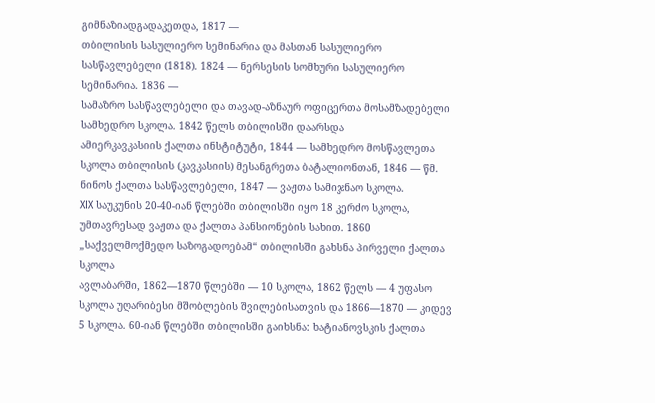გიმნაზიადგადაკეთდა, 1817 —
თბილისის სასულიერო სემინარია და მასთან სასულიერო სასწავლებელი (1818). 1824 — ნერსესის სომხური სასულიერო სემინარია. 1836 —
სამაზრო სასწავლებელი და თავად-აზნაურ ოფიცერთა მოსამზადებელი სამხედრო სკოლა. 1842 წელს თბილისში დაარსდა
ამიერკავკასიის ქალთა ინსტიტუტი, 1844 — სამხედრო მოსწავლეთა სკოლა თბილისის (კავკასიის) მესანგრეთა ბატალიონთან, 1846 — წმ. ნინოს ქალთა სასწავლებელი, 1847 — ვაჟთა სამიჯნაო სკოლა.
XIX საუკუნის 20-40-იან წლებში თბილისში იყო 18 კერძო სკოლა, უმთავრესად ვაჟთა და ქალთა პანსიონების სახით. 1860 „საქველმოქმედო საზოგადოებამ“ თბილისში გახსნა პირველი ქალთა სკოლა
ავლაბარში, 1862—1870 წლებში — 10 სკოლა, 1862 წელს — 4 უფასო სკოლა უღარიბესი მშობლების შვილებისათვის და 1866—1870 — კიდევ 5 სკოლა. 60-იან წლებში თბილისში გაიხსნა: ხატიანოვსკის ქალთა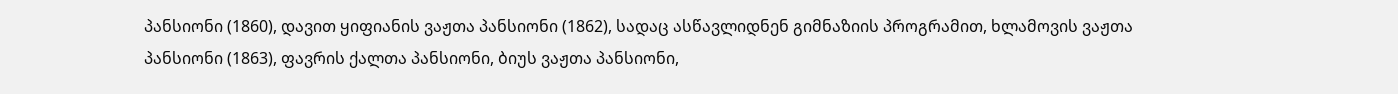პანსიონი (1860), დავით ყიფიანის ვაჟთა პანსიონი (1862), სადაც ასწავლიდნენ გიმნაზიის პროგრამით, ხლამოვის ვაჟთა პანსიონი (1863), ფავრის ქალთა პანსიონი, ბიუს ვაჟთა პანსიონი,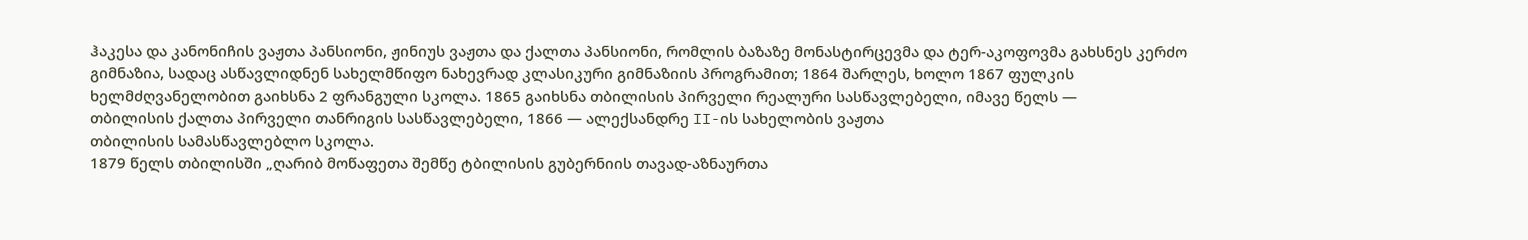ჰაკესა და კანონიჩის ვაჟთა პანსიონი, ჟინიუს ვაჟთა და ქალთა პანსიონი, რომლის ბაზაზე მონასტირცევმა და ტერ-აკოფოვმა გახსნეს კერძო გიმნაზია, სადაც ასწავლიდნენ სახელმწიფო ნახევრად კლასიკური გიმნაზიის პროგრამით; 1864 შარლეს, ხოლო 1867 ფულკის ხელმძღვანელობით გაიხსნა 2 ფრანგული სკოლა. 1865 გაიხსნა თბილისის პირველი რეალური სასწავლებელი, იმავე წელს —
თბილისის ქალთა პირველი თანრიგის სასწავლებელი, 1866 — ალექსანდრე II-ის სახელობის ვაჟთა
თბილისის სამასწავლებლო სკოლა.
1879 წელს თბილისში „ღარიბ მოწაფეთა შემწე ტბილისის გუბერნიის თავად-აზნაურთა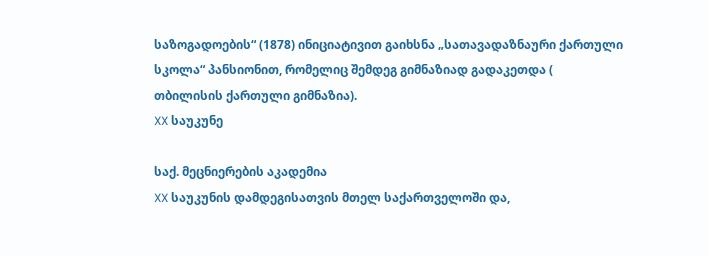საზოგადოების“ (1878) ინიციატივით გაიხსნა „სათავადაზნაური ქართული სკოლა“ პანსიონით, რომელიც შემდეგ გიმნაზიად გადაკეთდა (
თბილისის ქართული გიმნაზია).
XX საუკუნე

საქ. მეცნიერების აკადემია
XX საუკუნის დამდეგისათვის მთელ საქართველოში და,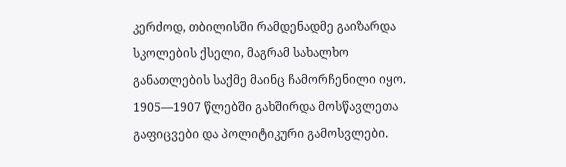კერძოდ, თბილისში რამდენადმე გაიზარდა სკოლების ქსელი, მაგრამ სახალხო განათლების საქმე მაინც ჩამორჩენილი იყო. 1905—1907 წლებში გახშირდა მოსწავლეთა გაფიცვები და პოლიტიკური გამოსვლები.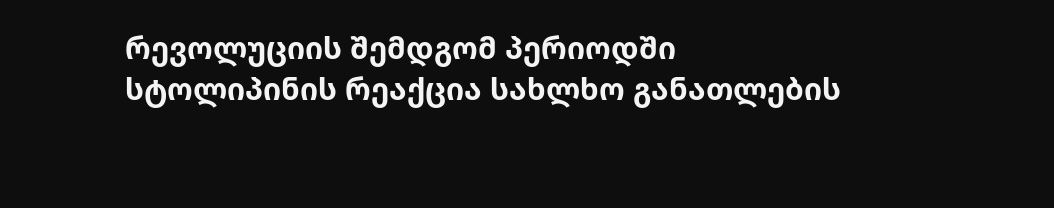რევოლუციის შემდგომ პერიოდში
სტოლიპინის რეაქცია სახლხო განათლების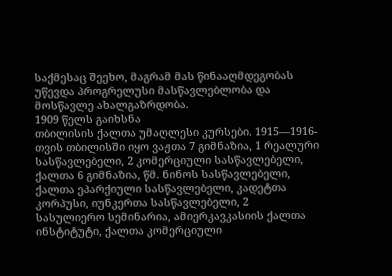საქმესაც შეეხო, მაგრამ მას წინააღმდეგობას უწევდა პროგრელუსი მასწავლებლობა და მოსწავლე ახალგაზრდობა.
1909 წელს გაიხსნა
თბილისის ქალთა უმაღლესი კურსები. 1915—1916-თვის თბილისში იყო ვაჟთა 7 გიმნაზია, 1 რეალური სასწავლებელი, 2 კომერციული სასწავლებელი, ქალთა 6 გიმნაზია, წმ. ნინოს სასწავლებელი, ქალთა ეპარქიული სასწავლებელი, კადეტთა კორპუსი, იუნკერთა სასწავლებელი, 2 სასულიერო სემინარია, ამიერკავკასიის ქალთა ინსტიტუტი, ქალთა კომერციული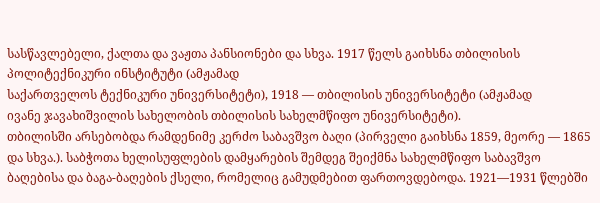სასწავლებელი, ქალთა და ვაჟთა პანსიონები და სხვა. 1917 წელს გაიხსნა თბილისის პოლიტექნიკური ინსტიტუტი (ამჟამად
საქართველოს ტექნიკური უნივერსიტეტი), 1918 — თბილისის უნივერსიტეტი (ამჟამად
ივანე ჯავახიშვილის სახელობის თბილისის სახელმწიფო უნივერსიტეტი).
თბილისში არსებობდა რამდენიმე კერძო საბავშვო ბაღი (პირველი გაიხსნა 1859, მეორე — 1865 და სხვა.). საბჭოთა ხელისუფლების დამყარების შემდეგ შეიქმნა სახელმწიფო საბავშვო ბაღებისა და ბაგა-ბაღების ქსელი, რომელიც გამუდმებით ფართოვდებოდა. 1921—1931 წლებში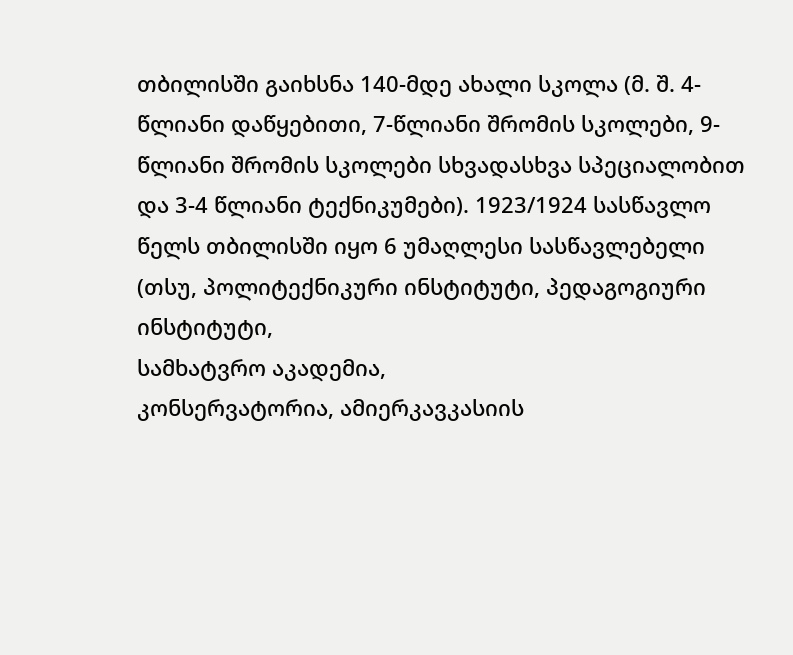თბილისში გაიხსნა 140-მდე ახალი სკოლა (მ. შ. 4-წლიანი დაწყებითი, 7-წლიანი შრომის სკოლები, 9-წლიანი შრომის სკოლები სხვადასხვა სპეციალობით და 3-4 წლიანი ტექნიკუმები). 1923/1924 სასწავლო წელს თბილისში იყო 6 უმაღლესი სასწავლებელი (თსუ, პოლიტექნიკური ინსტიტუტი, პედაგოგიური ინსტიტუტი,
სამხატვრო აკადემია,
კონსერვატორია, ამიერკავკასიის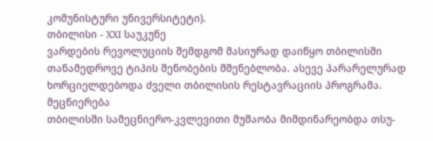კომუნისტური უნივერსიტეტი).
თბილისი - XXI საუკუნე
ვარდების რევოლუციის შემდგომ მასიურად დაიწყო თბილისში თანამედროვე ტიპის შენობების მშენებლობა. ასევე პარარელურად ხორციელდებოდა ძველი თბილისის რესტავრაციის პროგრამა.
მეცნიერება
თბილისში სამეცნიერო-კვლევითი მუშაობა მიმდინარეობდა თსუ-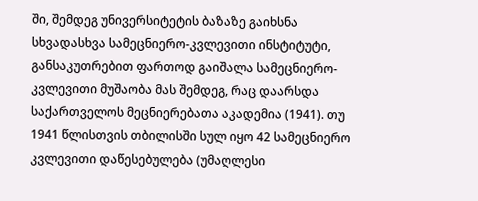ში, შემდეგ უნივერსიტეტის ბაზაზე გაიხსნა სხვადასხვა სამეცნიერო-კვლევითი ინსტიტუტი, განსაკუთრებით ფართოდ გაიშალა სამეცნიერო-კვლევითი მუშაობა მას შემდეგ, რაც დაარსდა
საქართველოს მეცნიერებათა აკადემია (1941). თუ 1941 წლისთვის თბილისში სულ იყო 42 სამეცნიერო კვლევითი დაწესებულება (უმაღლესი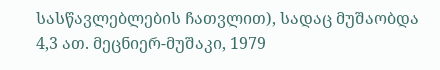სასწავლებლების ჩათვლით), სადაც მუშაობდა 4,3 ათ. მეცნიერ-მუშაკი, 1979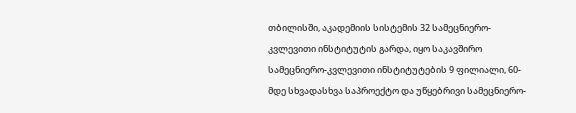თბილისში, აკადემიის სისტემის 32 სამეცნიერო-კვლევითი ინსტიტუტის გარდა, იყო საკავშირო სამეცნიერო-კვლევითი ინსტიტუტების 9 ფილიალი, 60-მდე სხვადასხვა საპროექტო და უწყებრივი სამეცნიერო-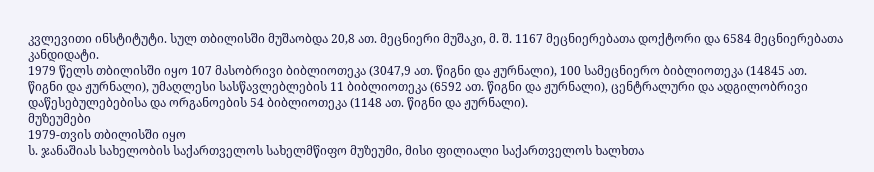კვლევითი ინსტიტუტი. სულ თბილისში მუშაობდა 20,8 ათ. მეცნიერი მუშაკი, მ. შ. 1167 მეცნიერებათა დოქტორი და 6584 მეცნიერებათა კანდიდატი.
1979 წელს თბილისში იყო 107 მასობრივი ბიბლიოთეკა (3047,9 ათ. წიგნი და ჟურნალი), 100 სამეცნიერო ბიბლიოთეკა (14845 ათ. წიგნი და ჟურნალი), უმაღლესი სასწავლებლების 11 ბიბლიოთეკა (6592 ათ. წიგნი და ჟურნალი), ცენტრალური და ადგილობრივი დაწესებულებებისა და ორგანოების 54 ბიბლიოთეკა (1148 ათ. წიგნი და ჟურნალი).
მუზეუმები
1979-თვის თბილისში იყო
ს. ჯანაშიას სახელობის საქართველოს სახელმწიფო მუზეუმი, მისი ფილიალი საქართველოს ხალხთა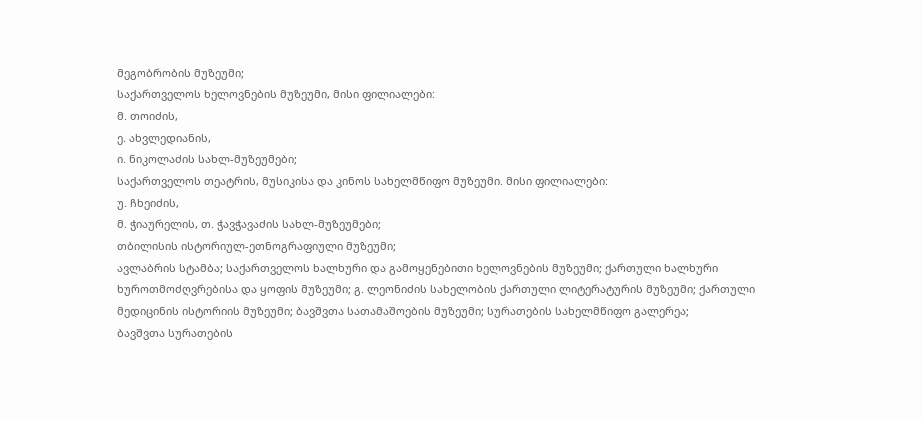მეგობრობის მუზეუმი;
საქართველოს ხელოვნების მუზეუმი, მისი ფილიალები:
მ. თოიძის,
ე. ახვლედიანის,
ი. ნიკოლაძის სახლ-მუზეუმები;
საქართველოს თეატრის, მუსიკისა და კინოს სახელმწიფო მუზეუმი. მისი ფილიალები:
უ. ჩხეიძის,
მ. ჭიაურელის, თ. ჭავჭავაძის სახლ-მუზეუმები;
თბილისის ისტორიულ-ეთნოგრაფიული მუზეუმი;
ავლაბრის სტამბა; საქართველოს ხალხური და გამოყენებითი ხელოვნების მუზეუმი; ქართული ხალხური ხუროთმოძღვრებისა და ყოფის მუზეუმი; გ. ლეონიძის სახელობის ქართული ლიტერატურის მუზეუმი; ქართული მედიცინის ისტორიის მუზეუმი; ბავშვთა სათამაშოების მუზეუმი; სურათების სახელმწიფო გალერეა;
ბავშვთა სურათების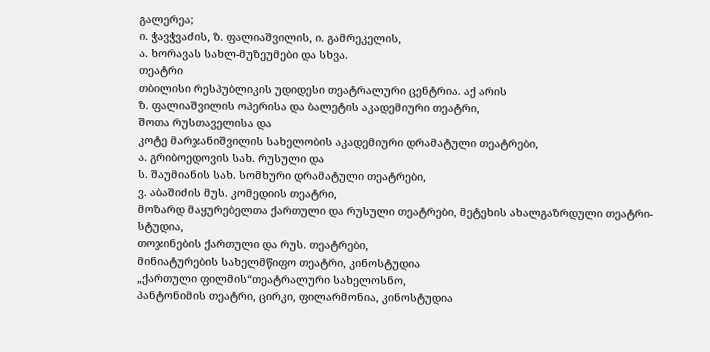გალერეა;
ი. ჭავჭვაძის, ზ. ფალიაშვილის, ი. გამრეკელის,
ა. ხორავას სახლ-მუზეუმები და სხვა.
თეატრი
თბილისი რესპუბლიკის უდიდესი თეატრალური ცენტრია. აქ არის
ზ. ფალიაშვილის ოპერისა და ბალეტის აკადემიური თეატრი,
შოთა რუსთაველისა და
კოტე მარჯანიშვილის სახელობის აკადემიური დრამატული თეატრები,
ა. გრიბოედოვის სახ. რუსული და
ს. შაუმიანის სახ. სომხური დრამატული თეატრები,
ვ. აბაშიძის მუს. კომედიის თეატრი,
მოზარდ მაყურებელთა ქართული და რუსული თეატრები, მეტეხის ახალგაზრდული თეატრი-სტუდია,
თოჯინების ქართული და რუს. თეატრები,
მინიატურების სახელმწიფო თეატრი, კინოსტუდია
„ქართული ფილმის“თეატრალური სახელოსნო,
პანტონიმის თეატრი, ცირკი, ფილარმონია, კინოსტუდია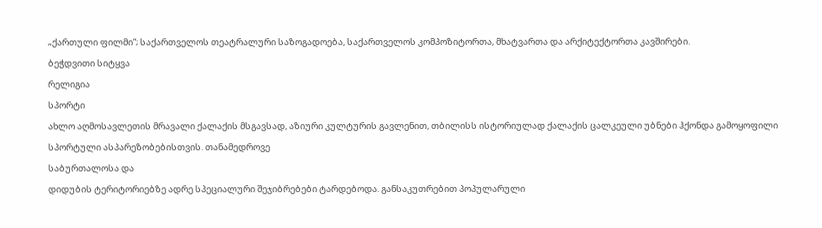„ქართული ფილმი“; საქართველოს თეატრალური საზოგადოება, საქართველოს კომპოზიტორთა, მხატვართა და არქიტექტორთა კავშირები.
ბეჭდვითი სიტყვა
რელიგია
სპორტი
ახლო აღმოსავლეთის მრავალი ქალაქის მსგავსად, აზიური კულტურის გავლენით, თბილისს ისტორიულად ქალაქის ცალკეული უბნები ჰქონდა გამოყოფილი სპორტული ასპარეზობებისთვის. თანამედროვე
საბურთალოსა და
დიდუბის ტერიტორიებზე ადრე სპეციალური შეჯიბრებები ტარდებოდა. განსაკუთრებით პოპულარული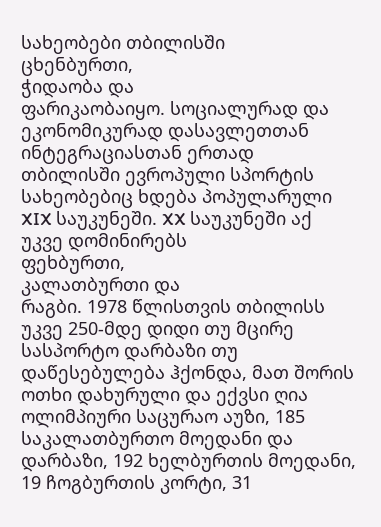სახეობები თბილისში
ცხენბურთი,
ჭიდაობა და
ფარიკაობაიყო. სოციალურად და ეკონომიკურად დასავლეთთან ინტეგრაციასთან ერთად თბილისში ევროპული სპორტის სახეობებიც ხდება პოპულარული XIX საუკუნეში. XX საუკუნეში აქ უკვე დომინირებს
ფეხბურთი,
კალათბურთი და
რაგბი. 1978 წლისთვის თბილისს უკვე 250-მდე დიდი თუ მცირე სასპორტო დარბაზი თუ დაწესებულება ჰქონდა, მათ შორის ოთხი დახურული და ექვსი ღია ოლიმპიური საცურაო აუზი, 185 საკალათბურთო მოედანი და დარბაზი, 192 ხელბურთის მოედანი, 19 ჩოგბურთის კორტი, 31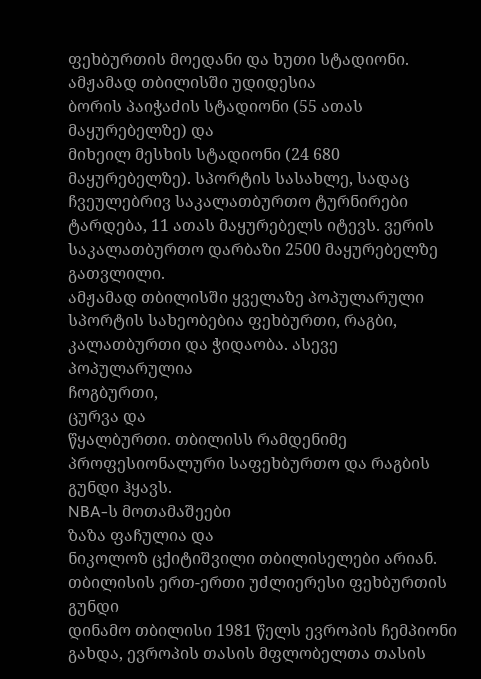ფეხბურთის მოედანი და ხუთი სტადიონი. ამჟამად თბილისში უდიდესია
ბორის პაიჭაძის სტადიონი (55 ათას მაყურებელზე) და
მიხეილ მესხის სტადიონი (24 680 მაყურებელზე). სპორტის სასახლე, სადაც ჩვეულებრივ საკალათბურთო ტურნირები ტარდება, 11 ათას მაყურებელს იტევს. ვერის საკალათბურთო დარბაზი 2500 მაყურებელზე გათვლილი.
ამჟამად თბილისში ყველაზე პოპულარული სპორტის სახეობებია ფეხბურთი, რაგბი, კალათბურთი და ჭიდაობა. ასევე პოპულარულია
ჩოგბურთი,
ცურვა და
წყალბურთი. თბილისს რამდენიმე პროფესიონალური საფეხბურთო და რაგბის გუნდი ჰყავს.
NBA-ს მოთამაშეები
ზაზა ფაჩულია და
ნიკოლოზ ცქიტიშვილი თბილისელები არიან.
თბილისის ერთ-ერთი უძლიერესი ფეხბურთის გუნდი
დინამო თბილისი 1981 წელს ევროპის ჩემპიონი გახდა, ევროპის თასის მფლობელთა თასის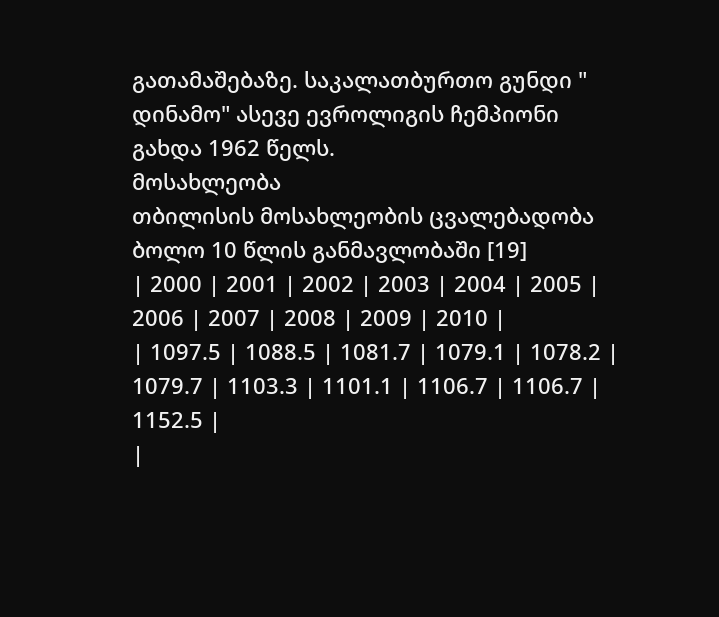გათამაშებაზე. საკალათბურთო გუნდი "
დინამო" ასევე ევროლიგის ჩემპიონი გახდა 1962 წელს.
მოსახლეობა
თბილისის მოსახლეობის ცვალებადობა ბოლო 10 წლის განმავლობაში [19]
| 2000 | 2001 | 2002 | 2003 | 2004 | 2005 | 2006 | 2007 | 2008 | 2009 | 2010 |
| 1097.5 | 1088.5 | 1081.7 | 1079.1 | 1078.2 | 1079.7 | 1103.3 | 1101.1 | 1106.7 | 1106.7 | 1152.5 |
|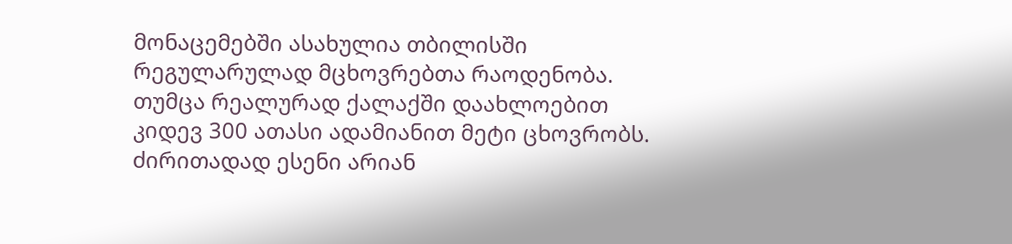მონაცემებში ასახულია თბილისში რეგულარულად მცხოვრებთა რაოდენობა. თუმცა რეალურად ქალაქში დაახლოებით კიდევ 300 ათასი ადამიანით მეტი ცხოვრობს. ძირითადად ესენი არიან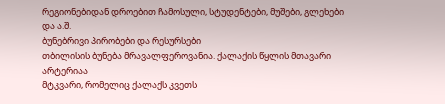რეგიონებიდან დროებით ჩამოსული, სტუდენტები, მუშები, გლეხები და ა.შ.
ბუნებრივი პირობები და რესურსები
თბილისის ბუნება მრავალფეროვანია. ქალაქის წყლის მთავარი არტერიაა
მტკვარი, რომელიც ქალაქს კვეთს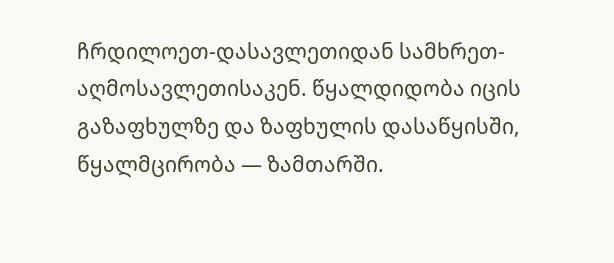ჩრდილოეთ-დასავლეთიდან სამხრეთ-აღმოსავლეთისაკენ. წყალდიდობა იცის გაზაფხულზე და ზაფხულის დასაწყისში, წყალმცირობა — ზამთარში.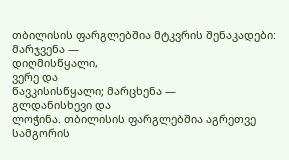თბილისის ფარგლებშია მტკვრის შენაკადები: მარჯვენა —
დიღმისწყალი,
ვერე და
წავკისისწყალი; მარცხენა —
გლდანისხევი და
ლოჭინა. თბილისის ფარგლებშია აგრეთვე სამგორის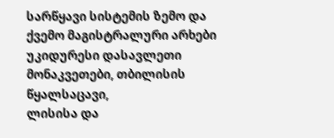სარწყავი სისტემის ზემო და ქვემო მაგისტრალური არხები უკიდურესი დასავლეთი მონაკვეთები, თბილისის წყალსაცავი,
ლისისა და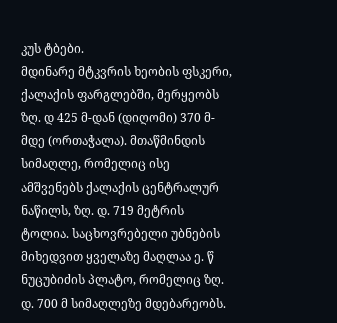კუს ტბები.
მდინარე მტკვრის ხეობის ფსკერი, ქალაქის ფარგლებში, მერყეობს ზღ. დ 425 მ-დან (დიღომი) 370 მ-მდე (ორთაჭალა). მთაწმინდის სიმაღლე, რომელიც ისე ამშვენებს ქალაქის ცენტრალურ ნაწილს, ზღ. დ. 719 მეტრის ტოლია. საცხოვრებელი უბნების მიხედვით ყველაზე მაღლაა ე. წ ნუცუბიძის პლატო, რომელიც ზღ. დ. 700 მ სიმაღლეზე მდებარეობს.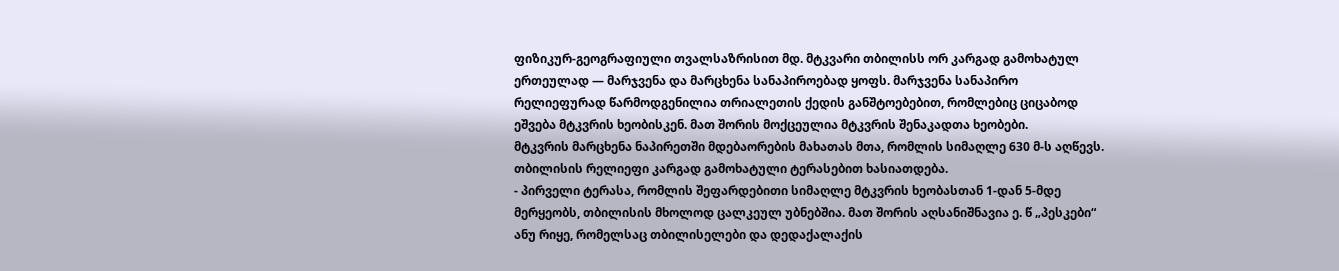ფიზიკურ-გეოგრაფიული თვალსაზრისით მდ. მტკვარი თბილისს ორ კარგად გამოხატულ ერთეულად — მარჯვენა და მარცხენა სანაპიროებად ყოფს. მარჯვენა სანაპირო რელიეფურად წარმოდგენილია თრიალეთის ქედის განშტოებებით, რომლებიც ციცაბოდ ეშვება მტკვრის ხეობისკენ. მათ შორის მოქცეულია მტკვრის შენაკადთა ხეობები.
მტკვრის მარცხენა ნაპირეთში მდებაორების მახათას მთა, რომლის სიმაღლე 630 მ-ს აღწევს.
თბილისის რელიეფი კარგად გამოხატული ტერასებით ხასიათდება.
- პირველი ტერასა, რომლის შეფარდებითი სიმაღლე მტკვრის ხეობასთან 1-დან 5-მდე მერყეობს, თბილისის მხოლოდ ცალკეულ უბნებშია. მათ შორის აღსანიშნავია ე. წ „პესკები“ ანუ რიყე, რომელსაც თბილისელები და დედაქალაქის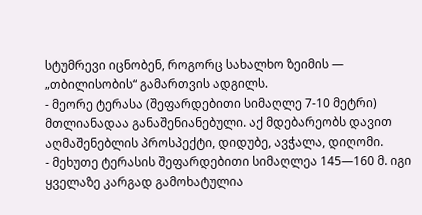სტუმრევი იცნობენ, როგორც სახალხო ზეიმის — „თბილისობის“ გამართვის ადგილს.
- მეორე ტერასა (შეფარდებითი სიმაღლე 7-10 მეტრი) მთლიანადაა განაშენიანებული. აქ მდებარეობს დავით აღმაშენებლის პროსპექტი, დიდუბე, ავჭალა, დიღომი.
- მეხუთე ტერასის შეფარდებითი სიმაღლეა 145—160 მ. იგი ყველაზე კარგად გამოხატულია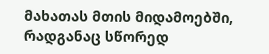მახათას მთის მიდამოებში, რადგანაც სწორედ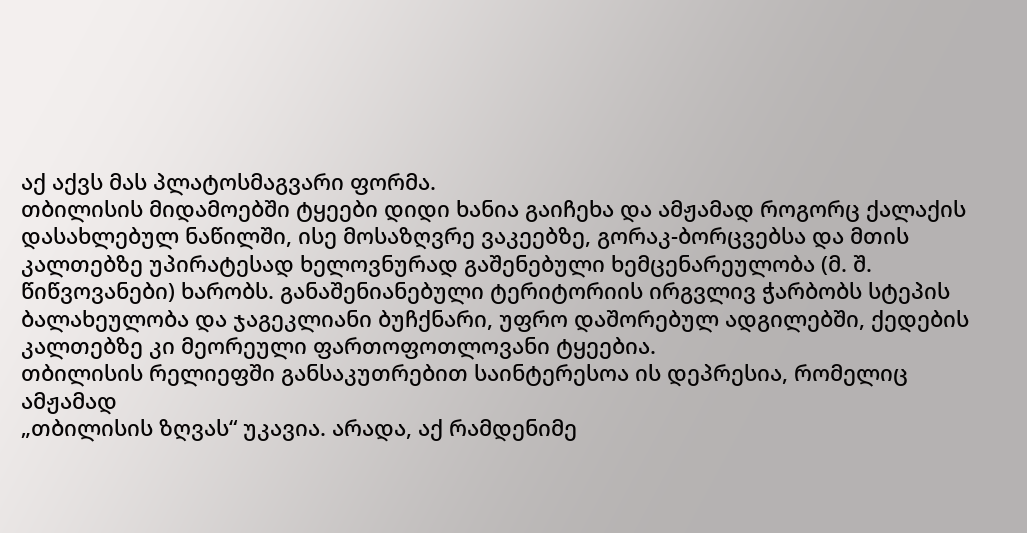აქ აქვს მას პლატოსმაგვარი ფორმა.
თბილისის მიდამოებში ტყეები დიდი ხანია გაიჩეხა და ამჟამად როგორც ქალაქის დასახლებულ ნაწილში, ისე მოსაზღვრე ვაკეებზე, გორაკ-ბორცვებსა და მთის კალთებზე უპირატესად ხელოვნურად გაშენებული ხემცენარეულობა (მ. შ. წიწვოვანები) ხარობს. განაშენიანებული ტერიტორიის ირგვლივ ჭარბობს სტეპის ბალახეულობა და ჯაგეკლიანი ბუჩქნარი, უფრო დაშორებულ ადგილებში, ქედების კალთებზე კი მეორეული ფართოფოთლოვანი ტყეებია.
თბილისის რელიეფში განსაკუთრებით საინტერესოა ის დეპრესია, რომელიც ამჟამად
„თბილისის ზღვას“ უკავია. არადა, აქ რამდენიმე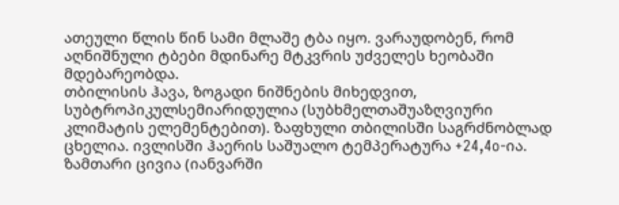ათეული წლის წინ სამი მლაშე ტბა იყო. ვარაუდობენ, რომ აღნიშნული ტბები მდინარე მტკვრის უძველეს ხეობაში მდებარეობდა.
თბილისის ჰავა, ზოგადი ნიშნების მიხედვით, სუბტროპიკულსემიარიდულია (სუბხმელთაშუაზღვიური კლიმატის ელემენტებით). ზაფხული თბილისში საგრძნობლად ცხელია. ივლისში ჰაერის საშუალო ტემპერატურა +24,4o-ია. ზამთარი ცივია (იანვარში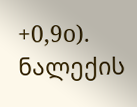+0,9o). ნალექის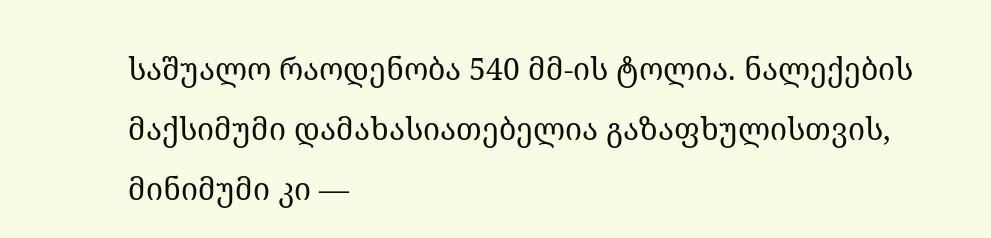საშუალო რაოდენობა 540 მმ-ის ტოლია. ნალექების მაქსიმუმი დამახასიათებელია გაზაფხულისთვის, მინიმუმი კი —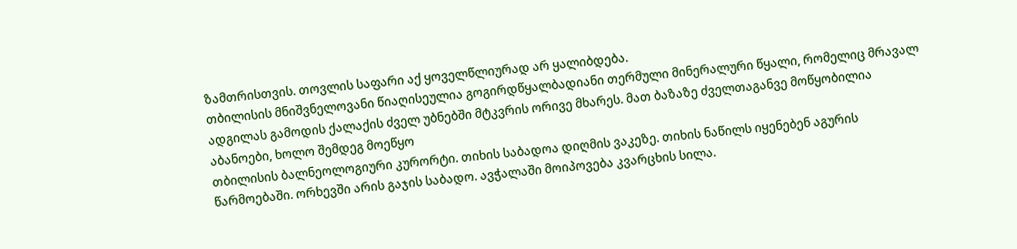ზამთრისთვის. თოვლის საფარი აქ ყოველწლიურად არ ყალიბდება.
თბილისის მნიშვნელოვანი წიაღისეულია გოგირდწყალბადიანი თერმული მინერალური წყალი, რომელიც მრავალ ადგილას გამოდის ქალაქის ძველ უბნებში მტკვრის ორივე მხარეს. მათ ბაზაზე ძველთაგანვე მოწყობილია აბანოები, ხოლო შემდეგ მოეწყო
თბილისის ბალნეოლოგიური კურორტი. თიხის საბადოა დიღმის ვაკეზე. თიხის ნაწილს იყენებენ აგურის წარმოებაში. ორხევში არის გაჯის საბადო. ავჭალაში მოიპოვება კვარცხის სილა.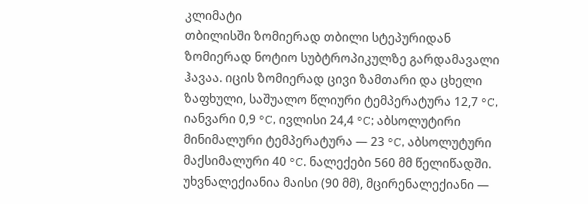კლიმატი
თბილისში ზომიერად თბილი სტეპურიდან ზომიერად ნოტიო სუბტროპიკულზე გარდამავალი ჰავაა. იცის ზომიერად ცივი ზამთარი და ცხელი ზაფხული, საშუალო წლიური ტემპერატურა 12,7 °C, იანვარი 0,9 °C, ივლისი 24,4 °C; აბსოლუტირი მინიმალური ტემპერატურა — 23 °C, აბსოლუტური მაქსიმალური 40 °C. ნალექები 560 მმ წელიწადში. უხვნალექიანია მაისი (90 მმ), მცირენალექიანი —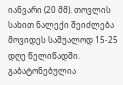იანვარი (20 მმ). თოვლის სახით ნალექი შეიძლება მოვიდეს საშუალოდ 15-25 დღე წელიწადში. გაბატონებულია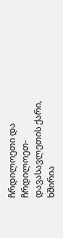ჩრდილოეთი და ჩრდილოეთ-დავასავლეთის ქარი, ხშირია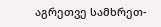აგრეთვე სამხრეთ-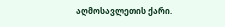აღმოსავლეთის ქარი.